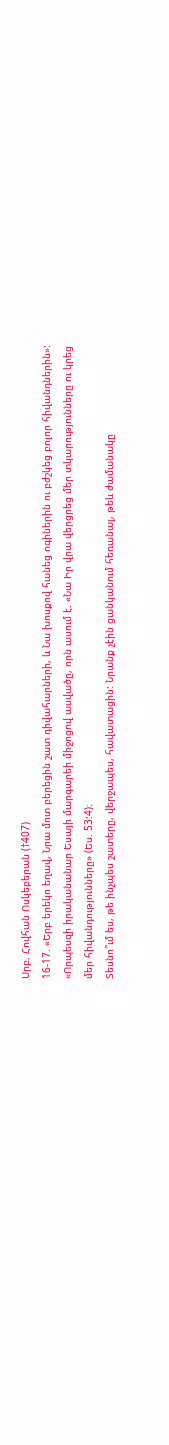Սրբ. Հովհան Ոսկեբերան (†407)
16-17. «Երբ երեկո եղավ, Նրա մոտ բերեցին շատ դիվահարների, և Նա խոսքով հանեց ոգիներին ու բժշկեց բոլոր հիվանդներին»: «Որպեսզի իրականանար Եսայի մարգարեի միջոցով ասվածը, որն ասում է. «Նա Իր վրա վերցրեց մեր տկարությունները ու կրեց մեր հիվանդությունները» (Ես. 53:4)։
Տեսնո՞ւմ ես, թե ինչպես շատերը, վերջապես, հավատացին: Նրանք չէին ցանկանում հեռանալ, թեև ժամանակը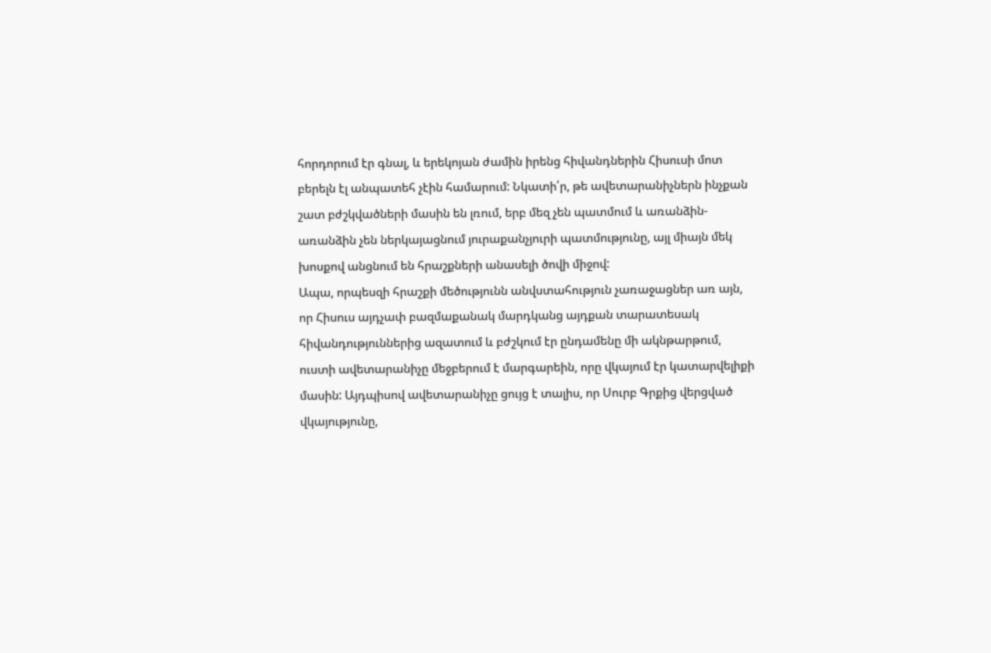հորդորում էր գնալ, և երեկոյան ժամին իրենց հիվանդներին Հիսուսի մոտ բերելն էլ անպատեհ չէին համարում: Նկատի՛ր, թե ավետարանիչներն ինչքան շատ բժշկվածների մասին են լռում, երբ մեզ չեն պատմում և առանձին-առանձին չեն ներկայացնում յուրաքանչյուրի պատմությունը, այլ միայն մեկ խոսքով անցնում են հրաշքների անասելի ծովի միջով:
Ապա, որպեսզի հրաշքի մեծությունն անվստահություն չառաջացներ առ այն, որ Հիսուս այդչափ բազմաքանակ մարդկանց այդքան տարատեսակ հիվանդություններից ազատում և բժշկում էր ընդամենը մի ակնթարթում, ուստի ավետարանիչը մեջբերում է մարգարեին, որը վկայում էր կատարվելիքի մասին: Այդպիսով ավետարանիչը ցույց է տալիս, որ Սուրբ Գրքից վերցված վկայությունը,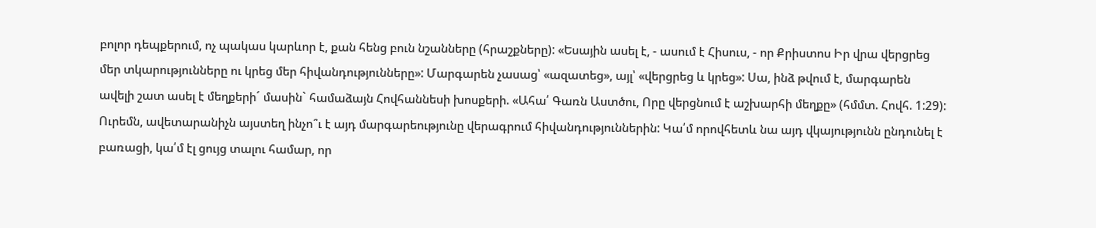բոլոր դեպքերում, ոչ պակաս կարևոր է, քան հենց բուն նշանները (հրաշքները): «Եսային ասել է, - ասում է Հիսուս, - որ Քրիստոս Իր վրա վերցրեց մեր տկարությունները ու կրեց մեր հիվանդությունները»: Մարգարեն չասաց՝ «ազատեց», այլ՝ «վերցրեց և կրեց»: Սա, ինձ թվում է, մարգարեն ավելի շատ ասել է մեղքերի´ մասին` համաձայն Հովհաննեսի խոսքերի. «Ահա՛ Գառն Աստծու, Որը վերցնում է աշխարհի մեղքը» (հմմտ. Հովհ. 1:29):
Ուրեմն, ավետարանիչն այստեղ ինչո՞ւ է այդ մարգարեությունը վերագրում հիվանդություններին: Կա՛մ որովհետև նա այդ վկայությունն ընդունել է բառացի, կա՛մ էլ ցույց տալու համար, որ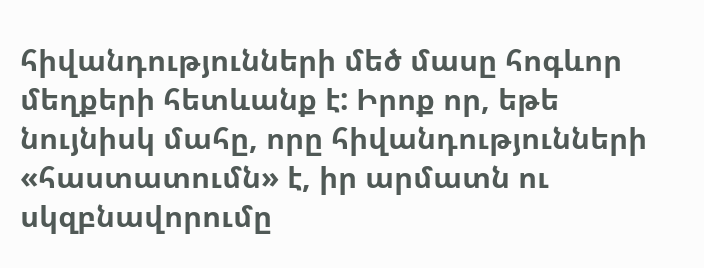հիվանդությունների մեծ մասը հոգևոր մեղքերի հետևանք է: Իրոք որ, եթե նույնիսկ մահը, որը հիվանդությունների «հաստատումն» է, իր արմատն ու սկզբնավորումը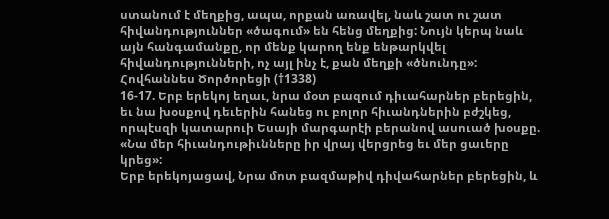ստանում է մեղքից, ապա, որքան առավել, նաև շատ ու շատ հիվանդություններ «ծագում» են հենց մեղքից: Նույն կերպ նաև այն հանգամանքը, որ մենք կարող ենք ենթարկվել հիվանդությունների, ոչ այլ ինչ է, քան մեղքի «ծնունդը»:
Հովհաննես Ծործորեցի (†1338)
16-17. Երբ երեկոյ եղաւ, նրա մօտ բազում դիւահարներ բերեցին, եւ նա խօսքով դեւերին հանեց ու բոլոր հիւանդներին բժշկեց, որպէսզի կատարուի Եսայի մարգարէի բերանով ասուած խօսքը. «Նա մեր հիւանդութիւնները իր վրայ վերցրեց եւ մեր ցաւերը կրեց»:
Երբ երեկոյացավ, Նրա մոտ բազմաթիվ դիվահարներ բերեցին, և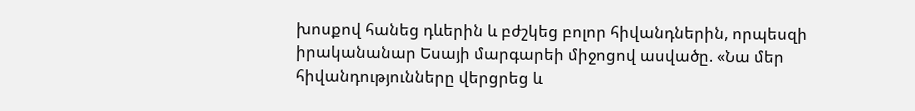խոսքով հանեց դևերին և բժշկեց բոլոր հիվանդներին, որպեսզի իրականանար Եսայի մարգարեի միջոցով ասվածը. «Նա մեր հիվանդությունները վերցրեց և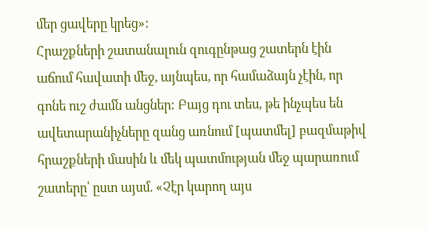մեր ցավերը կրեց»:
Հրաշքների շատանալուն զուգընթաց շատերն էին աճում հավատի մեջ, այնպես, որ համաձայն չէին, որ գոնե ուշ ժամն անցներ: Բայց դու տես, թե ինչպես են ավետարանիչները զանց առնում [պատմել] բազմաթիվ հրաշքների մասին և մեկ պատմության մեջ պարառում շատերը՝ ըստ այսմ. «Չէր կարող այս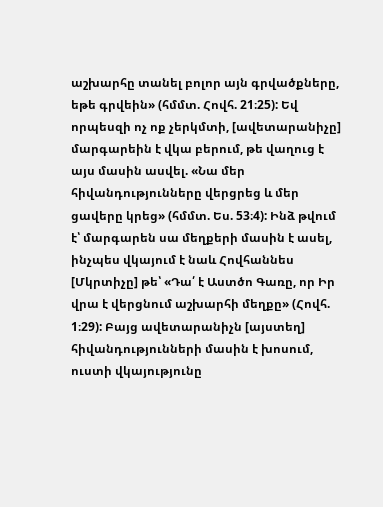աշխարհը տանել բոլոր այն գրվածքները, եթե գրվեին» (հմմտ. Հովհ. 21։25): Եվ որպեսզի ոչ ոք չերկմտի, [ավետարանիչը] մարգարեին է վկա բերում, թե վաղուց է այս մասին ասվել. «Նա մեր հիվանդությունները վերցրեց և մեր ցավերը կրեց» (հմմտ. Ես. 53։4): Ինձ թվում է՝ մարգարեն սա մեղքերի մասին է ասել, ինչպես վկայում է նաև Հովհաննես [Մկրտիչը] թե՝ «Դա՛ է Աստծո Գառը, որ Իր վրա է վերցնում աշխարհի մեղքը» (Հովհ. 1։29): Բայց ավետարանիչն [այստեղ] հիվանդությունների մասին է խոսում, ուստի վկայությունը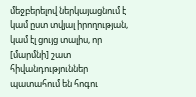մեջբերելով ներկայացնում է կամ ըստ տվյալ իրողության, կամ էլ ցույց տալիս, որ [մարմնի] շատ հիվանդություններ պատահում են հոգու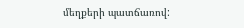մեղքերի պատճառով: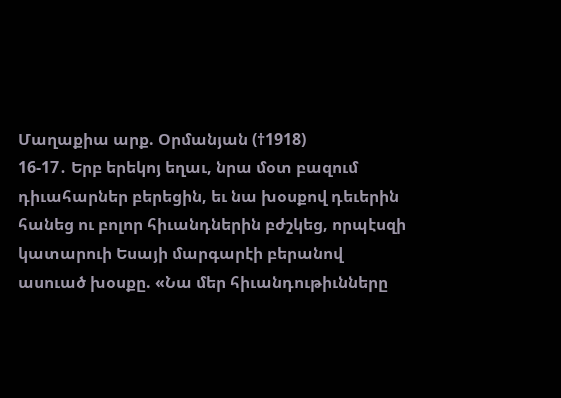Մաղաքիա արք. Օրմանյան (†1918)
16-17․ Երբ երեկոյ եղաւ, նրա մօտ բազում դիւահարներ բերեցին, եւ նա խօսքով դեւերին հանեց ու բոլոր հիւանդներին բժշկեց, որպէսզի կատարուի Եսայի մարգարէի բերանով ասուած խօսքը. «Նա մեր հիւանդութիւնները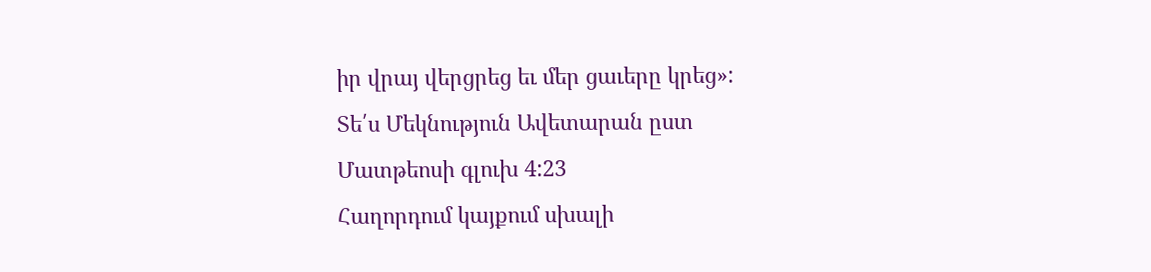իր վրայ վերցրեց եւ մեր ցաւերը կրեց»:
Տե՛ս Մեկնություն Ավետարան ըստ Մատթեոսի գլուխ 4:23
Հաղորդում կայքում սխալի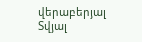վերաբերյալ
Տվյալ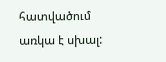հատվածում առկա է սխալ: